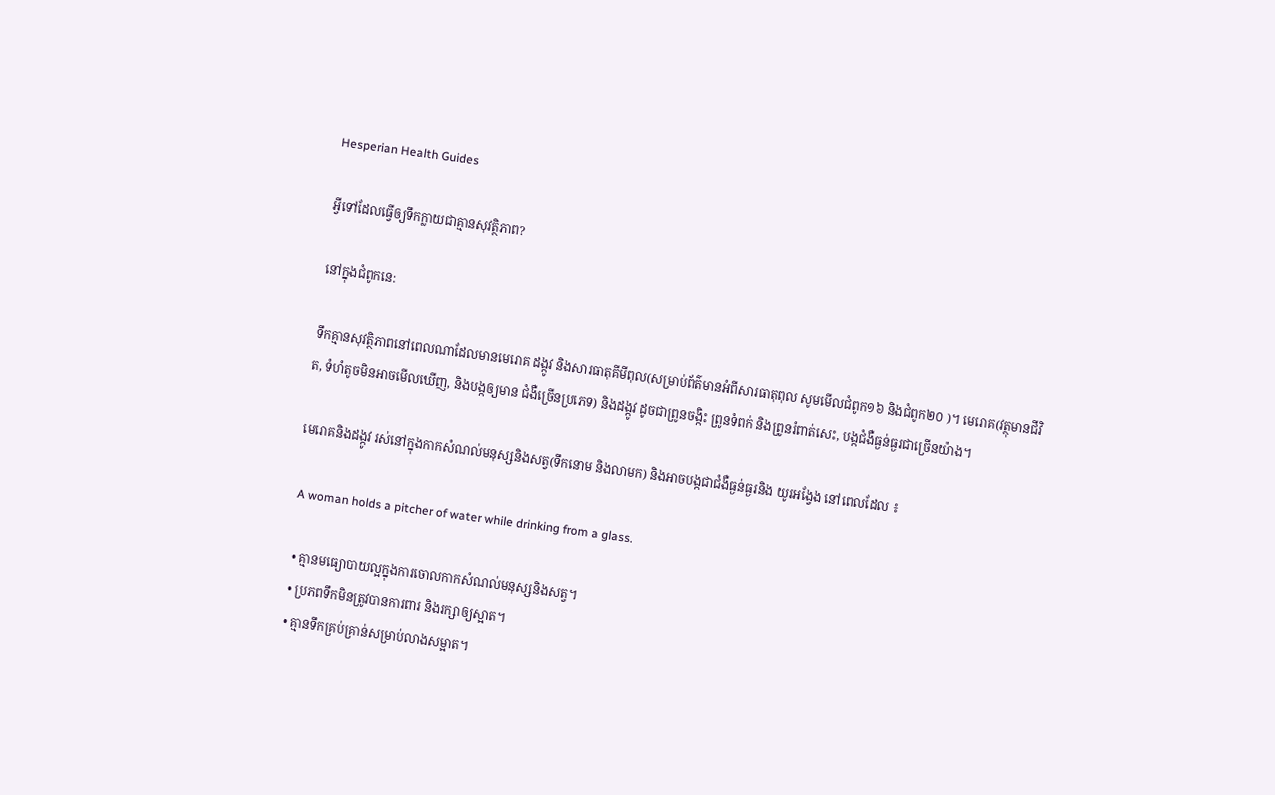Hesperian Health Guides

អ្វីទៅដែលធ្វើឲ្យទឹកក្លាយជាគ្មានសុវត្ថិភាព?

នៅក្នុងជំពូកនេ:

ទឹកគ្មានសុវត្ថិភាពនៅពេលណាដែលមានមេរោគ ដង្កូវ និងសារធាតុគីមីពុល(សម្រាប់ព័ត៌មានអំពីសារធាតុពុល សូមមើលជំពូក១៦ និងជំពូក២០ )។ មេរោគ(វត្ថុមានជីវិត, ទំហំតូចមិនអាចមើលឃើញ, និងបង្កឲ្យមាន ជំងឺច្រើនប្រភេទ) និងដង្កូវ ដូចជាព្រូនចង្កិះ ព្រូនទំពក់ និងព្រូនរំពាត់សេះ, បង្កជំងឺធ្ងន់ធ្ងរជាច្រើនយ៉ាង។

មេរោគនិងដង្កូវ រស់នៅក្នុងកាកសំណល់មនុស្សនិងសត្វ(ទឹកនោម និងលាមក) និងអាចបង្កជាជំងឺធ្ងន់ធ្ងរនិង យូរអង្វែង នៅពេលដែល ៖

 A woman holds a pitcher of water while drinking from a glass.

  • គ្មានមធ្យោបាយល្អក្នុងការចោលកាកសំណល់មនុស្សនិងសត្វ។
  • ប្រភពទឹកមិនត្រូវបានការពារ និងរក្សាឲ្យស្អាត។
  • គ្មានទឹកគ្រប់គ្រាន់សម្រាប់លាងសម្អាត។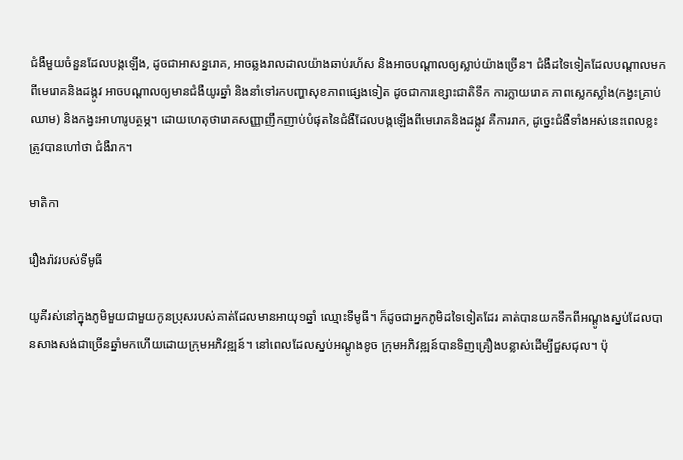ជំងឺមួយចំនួនដែលបង្កឡើង, ដូចជាអាសន្នរោគ, អាចឆ្លងរាលដាលយ៉ាងឆាប់រហ័ស និងអាចបណ្តាលឲ្យស្លាប់យ៉ាងច្រើន។ ជំងឺដទៃទៀតដែលបណ្តាលមកពីមេរោគនិងដង្កូវ អាចបណ្តាលឲ្យមានជំងឺយូរឆ្នាំ និងនាំទៅរកបញ្ហាសុខភាពផ្សេងទៀត ដូចជាការខ្សោះជាតិទឹក ការក្លាយរោគ ភាពស្លេកស្លាំង(កង្វះគ្រាប់ឈាម) និងកង្វះអាហារូបត្ថម្ភ។ ដោយហេតុថារោគសញ្ញាញឹកញាប់បំផុតនៃជំងឺដែលបង្កឡើងពីមេរោគនិងដង្កូវ គឺការរាក, ដូច្នេះជំងឺទាំងអស់នេះពេលខ្លះត្រូវបានហៅថា ជំងឺរាក។

មាតិកា

រឿងរ៉ាវរបស់ទីមូធី

យូគីរស់នៅក្នុងភូមិមួយជាមួយកូនប្រុសរបស់គាត់ដែលមានអាយុ១ឆ្នាំ ឈ្មោះទីមូធី។ ក៏ដូចជាអ្នកភូមិដទៃទៀតដែរ គាត់បានយកទឹកពីអណ្តូងស្នប់ដែលបានសាងសង់ជាច្រើនឆ្នាំមកហើយដោយក្រុមអភិវឌ្ឍន៍។ នៅពេលដែលស្នប់អណ្តូងខូច ក្រុមអភិវឌ្ឍន៍បានទិញគ្រឿងបន្លាស់ដើម្បីជួសជុល។ ប៉ុ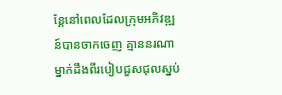ន្តែនៅពេលដែលក្រុមអភិវឌ្ឍន៍បានចាកចេញ គ្មាននរណាម្នាក់ដឹងពីរបៀបជួសជុលស្នប់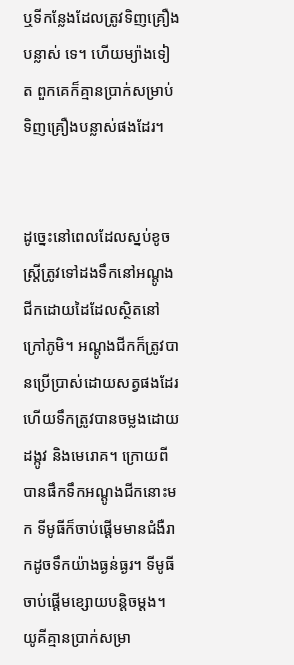ឬទីកន្លែងដែលត្រូវទិញគ្រឿងបន្លាស់ ទេ។ ហើយម្យ៉ាងទៀត ពួកគេក៏គ្មានប្រាក់សម្រាប់ទិញគ្រឿងបន្លាស់ផងដែរ។


ដូច្នេះនៅពេលដែលស្នប់ខូច ស្ត្រីត្រូវទៅដងទឹកនៅអណ្តូងជីកដោយដៃដែលស្ថិតនៅក្រៅភូមិ។ អណ្តូងជីកក៏ត្រូវបានប្រើប្រាស់ដោយសត្វផងដែរ ហើយទឹកត្រូវបានចម្លងដោយដង្កូវ និងមេរោគ។ ក្រោយពីបានផឹកទឹកអណ្តូងជីកនោះមក ទីមូធីក៏ចាប់ផ្តើមមានជំងឺរាកដូចទឹកយ៉ាងធ្ងន់ធ្ងរ។ ទីមូធីចាប់ផ្តើមខ្សោយបន្តិចម្តង។ យូគីគ្មានប្រាក់សម្រា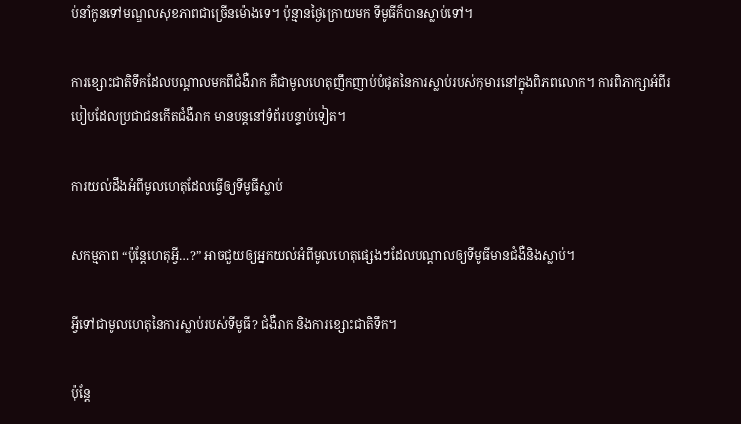ប់នាំកូនទៅមណ្ឌលសុខភាពជាច្រើនម៉ោងទេ។ ប៉ុន្មានថ្ងៃក្រោយមក ទីមូធីក៏បានស្លាប់ទៅ។

ការខ្សោះជាតិទឹកដែលបណ្តាលមកពីជំងឺរាក គឺជាមូលហេតុញឹកញាប់បំផុតនៃការស្លាប់របស់កុមារនៅក្នុងពិភពលោក។ ការពិភាក្សាអំពីរបៀបដែលប្រជាជនកើតជំងឺរាក មានបន្តនៅទំព័របន្ទាប់ទៀត។

ការយល់ដឹងអំពីមូលហេតុដែលធ្វើឲ្យទីមូធីស្លាប់

សកម្មភាព “ប៉ុន្តែហេតុអ្វី…?” អាចជួយឲ្យអ្នកយល់អំពីមូលហេតុផ្សេងៗដែលបណ្តាលឲ្យទីមូធីមានជំងឺនិងស្លាប់។

អ្វីទៅជាមូលហេតុនៃការស្លាប់របស់ទីមូធី? ជំងឺរាក និងការខ្សោះជាតិទឹក។

ប៉ុន្តែ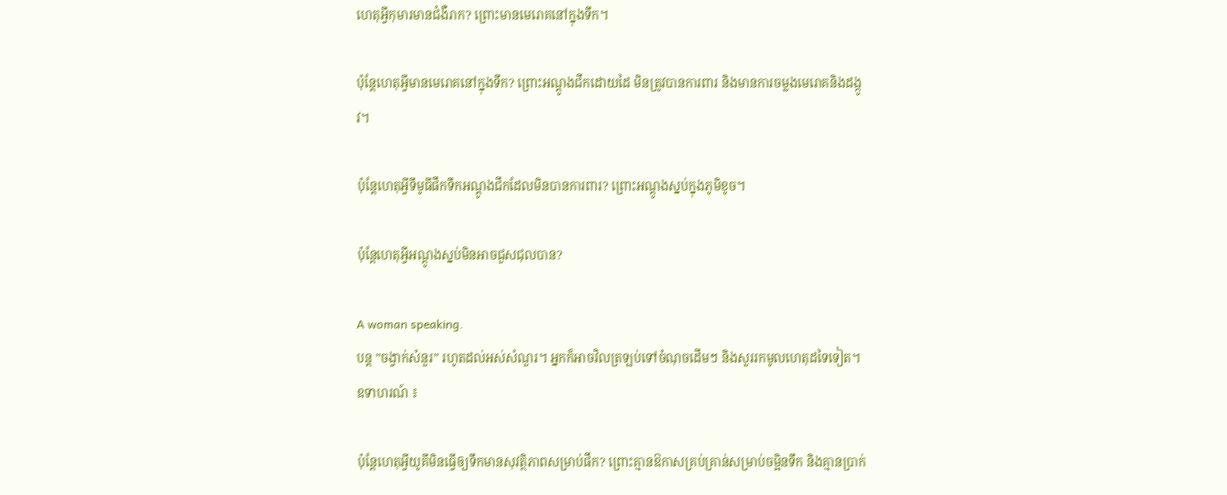ហេតុអ្វីកុមារមានជំងឺរាក? ព្រោះមានមេរោគនៅក្នុងទឹក។

ប៉ុន្តែហេតុអ្វីមានមេរោគនៅក្នុងទឹក? ព្រោះអណ្តូងជីកដោយដៃ មិនត្រូវបានការពារ និងមានការចម្លងមេរោគនិងដង្កូវ។

ប៉ុន្តែហេតុអ្វីទីមូធីផឹកទឹកអណ្តូងជីកដែលមិនបានការពារ? ព្រោះអណ្តូងស្នប់ក្នុងភូមិខូច។

ប៉ុន្តែហេតុអ្វីអណ្តូងស្នប់មិនអាចជួសជុលបាន?

A woman speaking.
បន្ត ”ចង្វាក់សំនួរ” រហូតដល់អស់សំណួរ។ អ្នកក៏អាចវិលត្រឡប់ទៅចំណុចដើមៗ និងសួររកមូលហេតុដទៃទៀត។ ឧទាហរណ៍ ៖

ប៉ុន្តែហេតុអ្វីយូគីមិនធ្វើឲ្យទឹកមានសុវត្ថិភាពសម្រាប់ផឹក? ព្រោះគ្មានឱកាសគ្រប់គ្រាន់សម្រាប់ចម្អិនទឹក និងគ្មានប្រាក់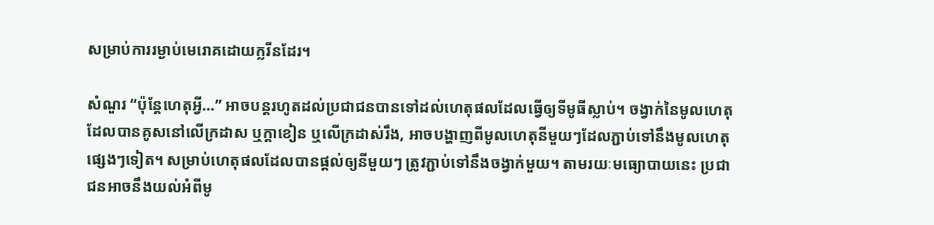សម្រាប់ការរម្ងាប់មេរោគដោយក្លរីនដែរ។

សំណួរ “ប៉ុន្តែហេតុអ្វី…” អាចបន្តរហូតដល់ប្រជាជនបានទៅដល់ហេតុផលដែលធ្វើឲ្យទីមូធីស្លាប់។ ចង្វាក់នៃមូលហេតុដែលបានគូសនៅលើក្រដាស ឬក្តាខៀន ឬលើក្រដាស់រឹង, អាចបង្ហាញពីមូលហេតុនីមួយៗដែលភ្ជាប់ទៅនឹងមូលហេតុផ្សេងៗទៀត។ សម្រាប់ហេតុផលដែលបានផ្តល់ឲ្យនីមួយៗ ត្រូវភ្ជាប់ទៅនឹងចង្វាក់មួយ។ តាមរយៈមធ្យោបាយនេះ ប្រជាជនអាចនឹងយល់អំពីមូ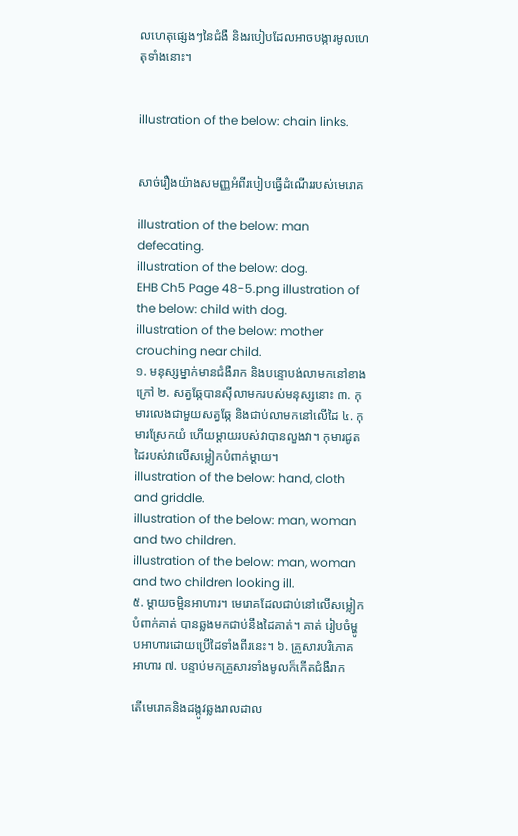លហេតុផ្សេងៗនៃជំងឺ និងរបៀបដែលអាចបង្ការមូលហេតុទាំងនោះ។


illustration of the below: chain links.


សាច់រឿងយ៉ាងសមញ្ញអំពីរបៀបធ្វើដំណើររបស់មេរោគ

illustration of the below: man defecating.
illustration of the below: dog.
EHB Ch5 Page 48-5.png illustration of the below: child with dog.
illustration of the below: mother crouching near child.
១. មនុស្សម្នាក់មានជំងឺរាក និងបន្ទោបង់លាមកនៅខាងក្រៅ ២. សត្វឆ្កែបានស៊ីលាមករបស់មនុស្សនោះ ៣. កុមារលេងជាមួយសត្វឆ្កែ និងជាប់លាមកនៅលើដៃ ៤. កុមារស្រែកយំ ហើយម្តាយរបស់វាបានលួងវា។ កុមារជូតដៃរបស់វាលើសម្លៀកបំពាក់ម្តាយ។
illustration of the below: hand, cloth and griddle.
illustration of the below: man, woman and two children.
illustration of the below: man, woman and two children looking ill.
៥. ម្តាយចម្អិនអាហារ។ មេរោគដែលជាប់នៅលើសម្លៀកបំពាក់គាត់ បានឆ្លងមកជាប់នឹងដៃគាត់។ គាត់ រៀបចំម្ហូបអាហារដោយប្រើដៃទាំងពីរនេះ។ ៦. គ្រួសារបរិភោគអាហារ ៧. បន្ទាប់មកគ្រួសារទាំងមូលក៏កើតជំងឺរាក

តើមេរោគនិងដង្កូវឆ្លងរាលដាល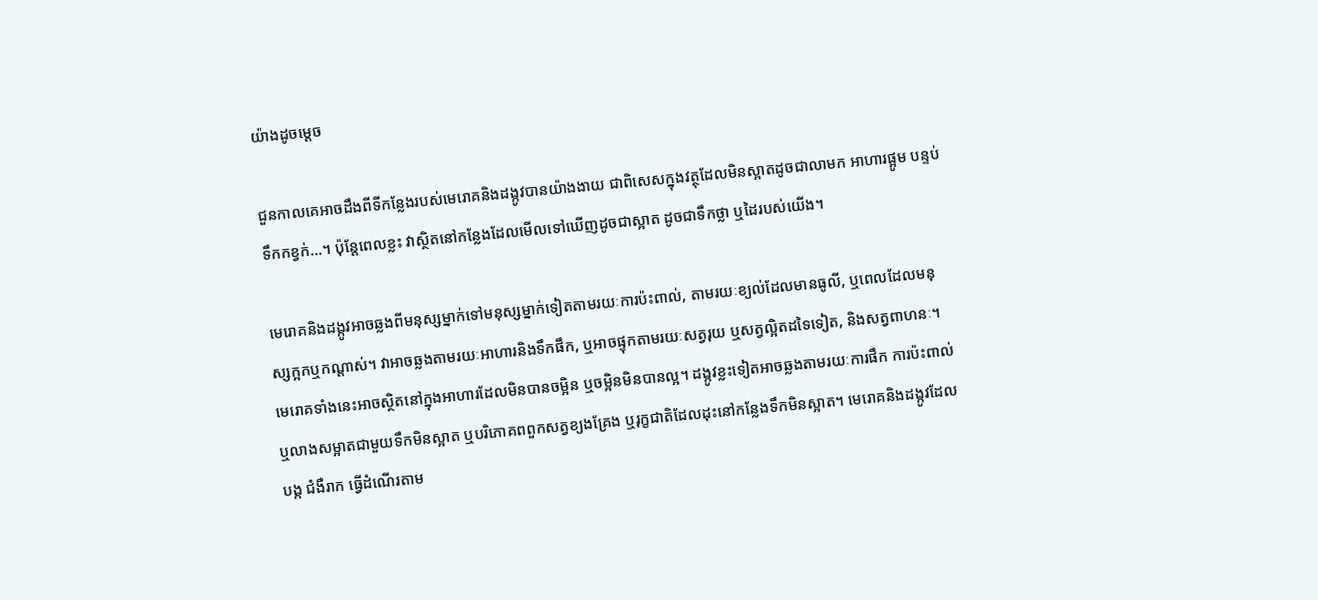យ៉ាងដូចម្តេច

ជួនកាលគេអាចដឹងពីទីកន្លែងរបស់មេរោគនិងដង្កូវបានយ៉ាងងាយ ជាពិសេសក្នុងវត្ថុដែលមិនស្អាតដូចជាលាមក អាហារផ្អូម បន្ទប់ទឹកកខ្វក់...។ ប៉ុន្តែពេលខ្លះ វាស្ថិតនៅកន្លែងដែលមើលទៅឃើញដូចជាស្អាត ដូចជាទឹកថ្លា ឬដៃរបស់យើង។

មេរោគនិងដង្កូវអាចឆ្លងពីមនុស្សម្នាក់ទៅមនុស្សម្នាក់ទៀតតាមរយៈការប៉ះពាល់, តាមរយៈខ្យល់ដែលមានធូលី, ឬពេលដែលមនុស្សក្អកឬកណ្តាស់។ វាអាចឆ្លងតាមរយៈអាហារនិងទឹកផឹក, ឬអាចផ្ទុកតាមរយៈសត្វរុយ ឬសត្វល្អិតដទៃទៀត, និងសត្វពាហនៈ។ មេរោគទាំងនេះអាចស្ថិតនៅក្នុងអាហារដែលមិនបានចម្អិន ឬចម្អិនមិនបានល្អ។ ដង្កូវខ្លះទៀតអាចឆ្លងតាមរយៈការផឹក ការប៉ះពាល់ ឬលាងសម្អាតជាមួយទឹកមិនស្អាត ឬបរិភោគពពួកសត្វខ្យងគ្រែង ឬរុក្ខជាតិដែលដុះនៅកន្លែងទឹកមិនស្អាត។ មេរោគនិងដង្កូវដែលបង្ក ជំងឺរាក ធ្វើដំណើរតាម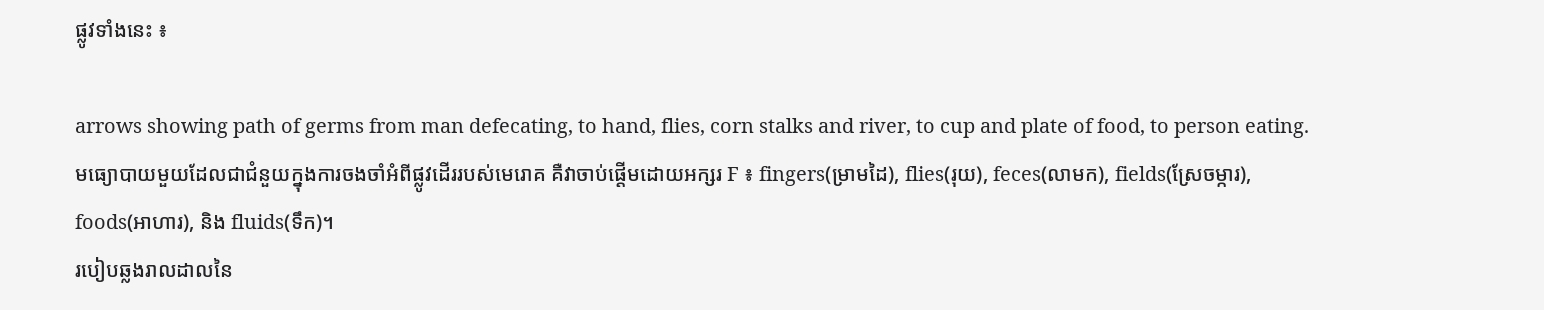ផ្លូវទាំងនេះ ៖

arrows showing path of germs from man defecating, to hand, flies, corn stalks and river, to cup and plate of food, to person eating.
មធ្យោបាយមួយដែលជាជំនួយក្នុងការចងចាំអំពីផ្លូវដើររបស់មេរោគ គឺវាចាប់ផ្តើមដោយអក្សរ F ៖ fingers(ម្រាមដៃ), flies(រុយ), feces(លាមក), fields(ស្រែចម្ការ), foods(អាហារ), និង fluids(ទឹក)។
របៀបឆ្លងរាលដាលនៃ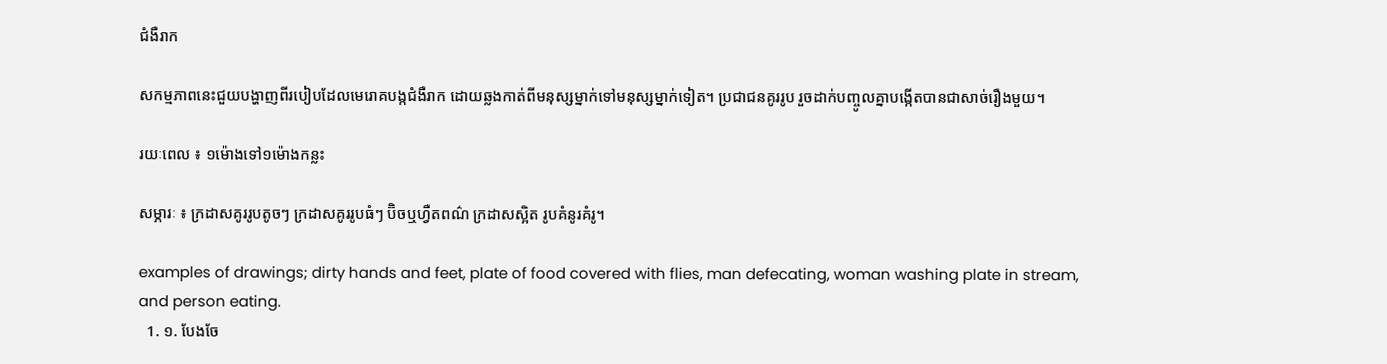ជំងឺរាក

សកម្មភាពនេះជួយបង្ហាញពីរបៀបដែលមេរោគបង្កជំងឺរាក ដោយឆ្លងកាត់ពីមនុស្សម្នាក់ទៅមនុស្សម្នាក់ទៀត។ ប្រជាជនគូររូប រួចដាក់បញ្ចូលគ្នាបង្កើតបានជាសាច់រឿងមួយ។

រយៈពេល ៖ ១ម៉ោងទៅ១ម៉ោងកន្លះ

សម្ភារៈ ៖ ក្រដាសគូររូបតូចៗ ក្រដាសគូររូបធំៗ ប៊ិចឬហ្វឺតពណ៌ ក្រដាសស្អិត រូបគំនូរគំរូ។

examples of drawings; dirty hands and feet, plate of food covered with flies, man defecating, woman washing plate in stream, and person eating.
  1. ១. បែងចែ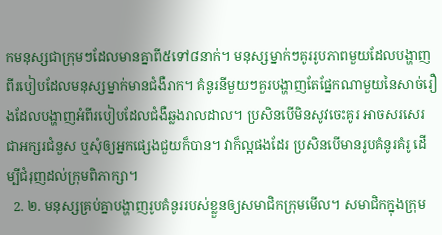កមនុស្សជាក្រុមៗដែលមានគ្នាពី៥ទៅ៨នាក់។ មនុស្សម្នាក់ៗគូររូបភាពមួយដែលបង្ហាញពីរបៀបដែលមនុស្សម្នាក់មានជំងឺរាក។ គំនូរនីមួយៗគួរបង្ហាញតែផ្នែកណាមួយនៃសាច់រឿងដែលបង្ហាញអំពីរបៀបដែលជំងឺឆ្លងរាលដាល។ ប្រសិនបើមិនសូវចេះគូរ អាចសរសេរជាអក្សរជំនួស ឬសុំឲ្យអ្នកផ្សេងជួយក៏បាន។ វាក៏ល្អផងដែរ ប្រសិនបើមានរូបគំនូរគំរូ ដើម្បីជំរុញដល់ក្រុមពិភាក្សា។
  2. ២. មនុស្សគ្រប់គ្នាបង្ហាញរូបគំនូររបស់ខ្លួនឲ្យសមាជិកក្រុមមើល។ សមាជិកក្នុងក្រុម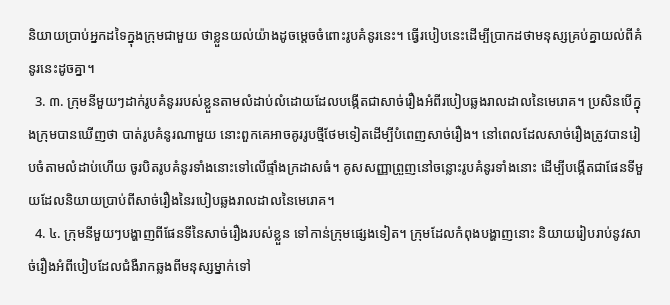និយាយប្រាប់អ្នកដទៃក្នុងក្រុមជាមួយ ថាខ្លួនយល់យ៉ាងដូចម្តេចចំពោះរូបគំនូរនេះ។ ធ្វើរបៀបនេះដើម្បីប្រាកដថាមនុស្សគ្រប់គ្នាយល់ពីគំនូរនេះដូចគ្នា។
  3. ៣. ក្រុមនីមួយៗដាក់រូបគំនូររបស់ខ្លួនតាមលំដាប់លំដោយដែលបង្កើតជាសាច់រឿងអំពីរបៀបឆ្លងរាលដាលនៃមេរោគ។ ប្រសិនបើក្នុងក្រុមបានឃើញថា បាត់រូបគំនូរណាមួយ នោះពួកគេអាចគូររូបថ្មីថែមទៀតដើម្បីបំពេញសាច់រឿង។ នៅពេលដែលសាច់រឿងត្រូវបានរៀបចំតាមលំដាប់ហើយ ចូរបិតរូបគំនូរទាំងនោះទៅលើផ្ទាំងក្រដាសធំ។ គូសសញ្ញាព្រួញនៅចន្លោះរូបគំនូរទាំងនោះ ដើម្បីបង្កើតជាផែនទីមួយដែលនិយាយប្រាប់ពីសាច់រឿងនៃរបៀបឆ្លងរាលដាលនៃមេរោគ។
  4. ៤. ក្រុមនីមួយៗបង្ហាញពីផែនទីនៃសាច់រឿងរបស់ខ្លួន ទៅកាន់ក្រុមផ្សេងទៀត។ ក្រុមដែលកំពុងបង្ហាញនោះ និយាយរៀបរាប់នូវសាច់រឿងអំពីបៀបដែលជំងឺរាកឆ្លងពីមនុស្សម្នាក់ទៅ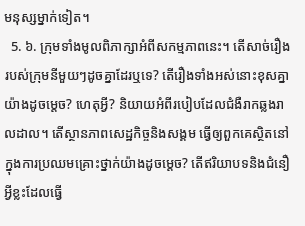មនុស្សម្នាក់ទៀត។
  5. ៦. ក្រុមទាំងមូលពិភាក្សាអំពីសកម្មភាពនេះ។ តើសាច់រឿងរបស់ក្រុមនីមួយៗដូចគ្នាដែរឬទេ? តើរឿងទាំងអស់នោះខុសគ្នាយ៉ាងដូចម្តេច? ហេតុអ្វី? និយាយអំពីរបៀបដែលជំងឺរាកឆ្លងរាលដាល។ តើស្ថានភាពសេដ្ឋកិច្ចនិងសង្គម ធ្វើឲ្យពួកគេស្ថិតនៅក្នុងការប្រឈមគ្រោះថ្នាក់យ៉ាងដូចម្តេច? តើឥរិយាបទនិងជំនឿអ្វីខ្លះដែលធ្វើ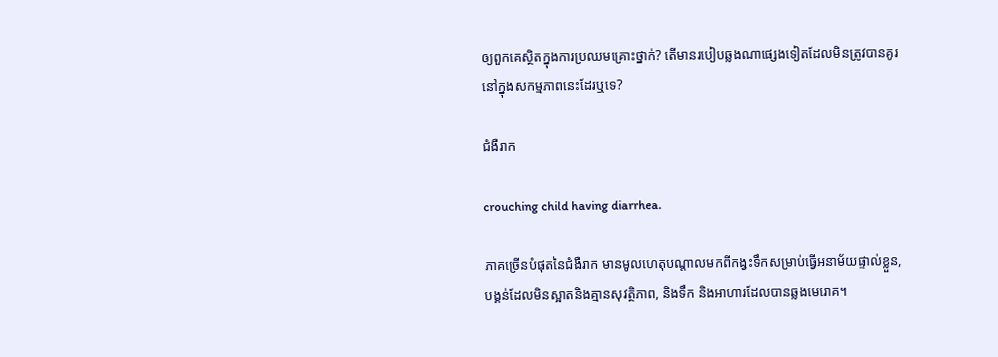ឲ្យពួកគេស្ថិតក្នុងការប្រឈមគ្រោះថ្នាក់? តើមានរបៀបឆ្លងណាផ្សេងទៀតដែលមិនត្រូវបានគូរនៅក្នុងសកម្មភាពនេះដែរឬទេ?

ជំងឺរាក

crouching child having diarrhea.

ភាគច្រើនបំផុតនៃជំងឺរាក មានមូលហេតុបណ្តាលមកពីកង្វះទឹកសម្រាប់ធ្វើអនាម័យផ្ទាល់ខ្លួន, បង្គន់ដែលមិនស្អាតនិងគ្មានសុវត្ថិភាព, និងទឹក និងអាហារដែលបានឆ្លងមេរោគ។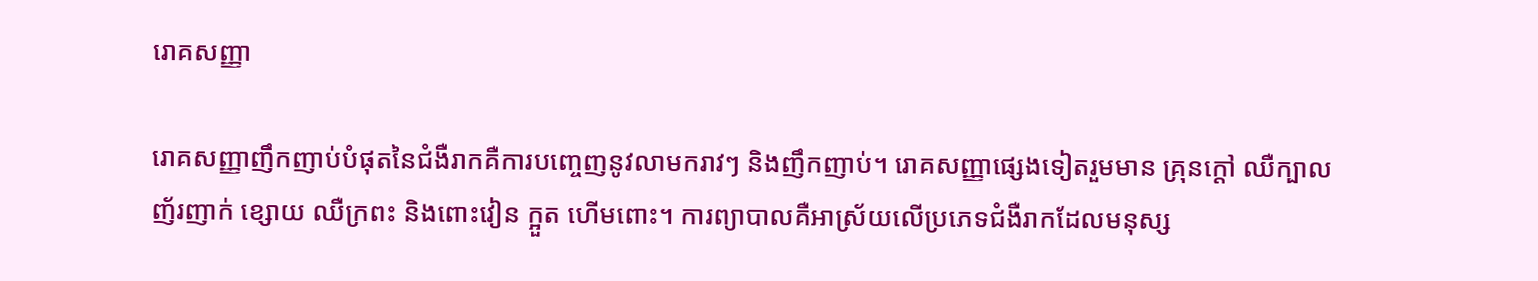រោគសញ្ញា

រោគសញ្ញាញឹកញាប់បំផុតនៃជំងឺរាកគឺការបញ្ចេញនូវលាមករាវៗ និងញឹកញាប់។ រោគសញ្ញាផ្សេងទៀតរួមមាន គ្រុនក្តៅ ឈឺក្បាល ញ័រញាក់ ខ្សោយ ឈឺក្រពះ និងពោះវៀន ក្អួត ហើមពោះ។ ការព្យាបាលគឺអាស្រ័យលើប្រភេទជំងឺរាកដែលមនុស្ស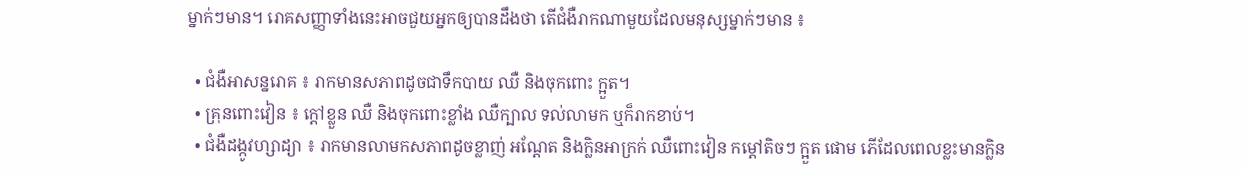ម្នាក់ៗមាន។ រោគសញ្ញាទាំងនេះអាចជួយអ្នកឲ្យបានដឹងថា តើជំងឺរាកណាមួយដែលមនុស្សម្នាក់ៗមាន ៖

  • ជំងឺអាសន្នរោគ ៖ រាកមានសភាពដូចជាទឹកបាយ ឈឺ និងចុកពោះ ក្អួត។
  • គ្រុនពោះវៀន ៖ ក្តៅខ្លួន ឈឺ និងចុកពោះខ្លាំង ឈឺក្បាល ទល់លាមក ឬក៏រាកខាប់។
  • ជំងឺដង្កូវហ្សាដ្យា ៖ រាកមានលាមកសភាពដូចខ្លាញ់ អណ្តែត និងក្លិនអាក្រក់ ឈឺពោះវៀន កម្តៅតិចៗ ក្អួត ផោម ភើដែលពេលខ្លះមានក្លិន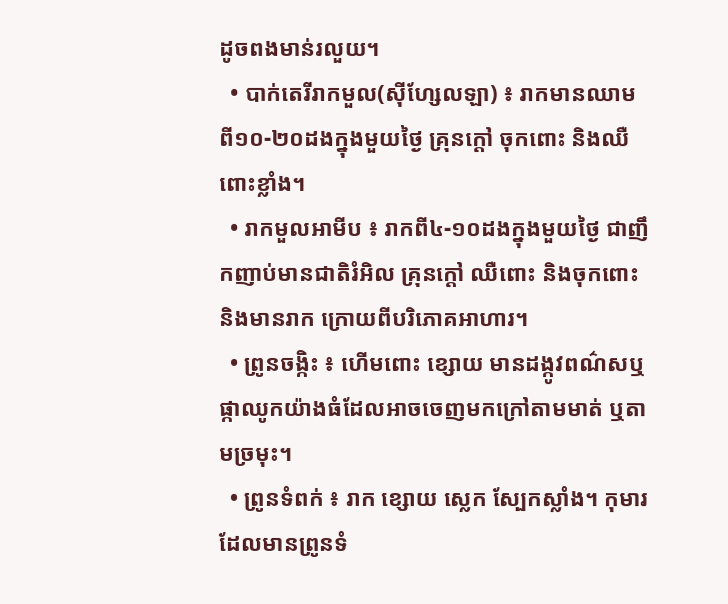ដូចពងមាន់រលួយ។
  • បាក់តេរីរាកមួល(ស៊ីហ្សែលឡា) ៖ រាកមានឈាម ពី១០-២០ដងក្នុងមួយថ្ងៃ គ្រុនក្តៅ ចុកពោះ និងឈឺពោះខ្លាំង។
  • រាកមួលអាមីប ៖ រាកពី៤-១០ដងក្នុងមួយថ្ងៃ ជាញឹកញាប់មានជាតិរំអិល គ្រុនក្តៅ ឈឺពោះ និងចុកពោះ និងមានរាក ក្រោយពីបរិភោគអាហារ។
  • ព្រូនចង្កិះ ៖ ហើមពោះ ខ្សោយ មានដង្កូវពណ៌សឬផ្កាឈូកយ៉ាងធំដែលអាចចេញមកក្រៅតាមមាត់ ឬតាមច្រមុះ។
  • ព្រូនទំពក់ ៖ រាក ខ្សោយ ស្លេក ស្បែកស្លាំង។ កុមារដែលមានព្រូនទំ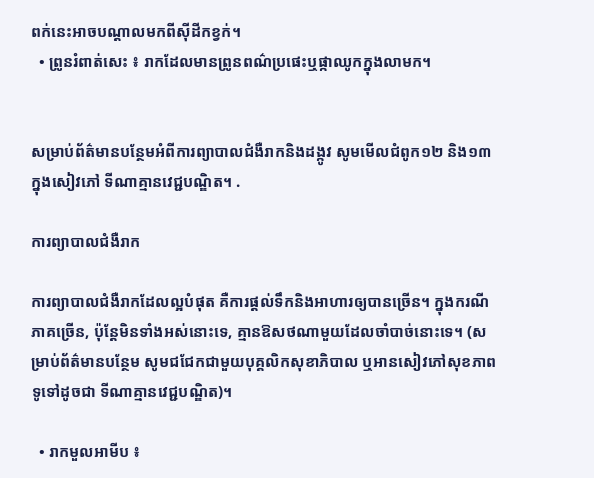ពក់នេះអាចបណ្តាលមកពីស៊ីដីកខ្វក់។
  • ព្រូនរំពាត់សេះ ៖ រាកដែលមានព្រូនពណ៌ប្រផេះឬផ្កាឈូកក្នុងលាមក។


សម្រាប់ព័ត៌មានបន្ថែមអំពីការព្យាបាលជំងឺរាកនិងដង្កូវ សូមមើលជំពូក១២ និង១៣ ក្នុងសៀវភៅ ទីណាគ្មានវេជ្ជបណ្ឌិត។ .

ការព្យាបាលជំងឺរាក

ការព្យាបាលជំងឺរាកដែលល្អបំផុត គឺការផ្តល់ទឹកនិងអាហារឲ្យបានច្រើន។ ក្នុងករណីភាគច្រើន, ប៉ុន្តែមិនទាំងអស់នោះទេ, គ្មានឱសថណាមួយដែលចាំបាច់នោះទេ។ (សម្រាប់ព័ត៌មានបន្ថែម សូមជជែកជាមួយបុគ្គលិកសុខាភិបាល ឬអានសៀវភៅសុខភាពទូទៅដូចជា ទីណាគ្មានវេជ្ជបណ្ឌិត)។

  • រាកមួលអាមីប ៖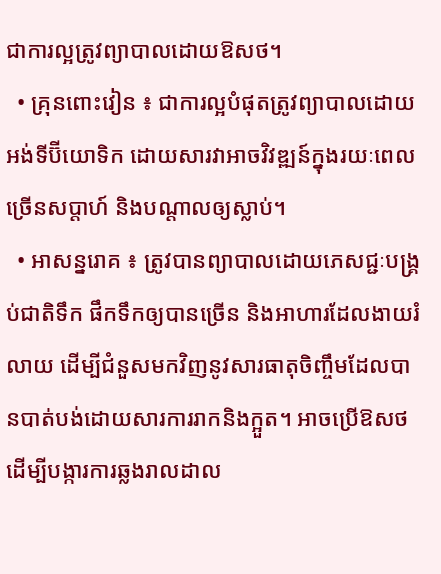ជាការល្អត្រូវព្យាបាលដោយឱសថ។
  • គ្រុនពោះវៀន ៖ ជាការល្អបំផុតត្រូវព្យាបាលដោយអង់ទីប៊ីយោទិក ដោយសារវាអាចវិវឌ្ឍន៍ក្នុងរយៈពេលច្រើនសប្តាហ៍ និងបណ្តាលឲ្យស្លាប់។
  • អាសន្នរោគ ៖ ត្រូវបានព្យាបាលដោយភេសជ្ជៈបង្គ្រប់ជាតិទឹក ផឹកទឹកឲ្យបានច្រើន និងអាហារដែលងាយរំលាយ ដើម្បីជំនួសមកវិញនូវសារធាតុចិញ្ចឹមដែលបានបាត់បង់ដោយសារការរាកនិងក្អួត។ អាចប្រើឱសថដើម្បីបង្ការការឆ្លងរាលដាល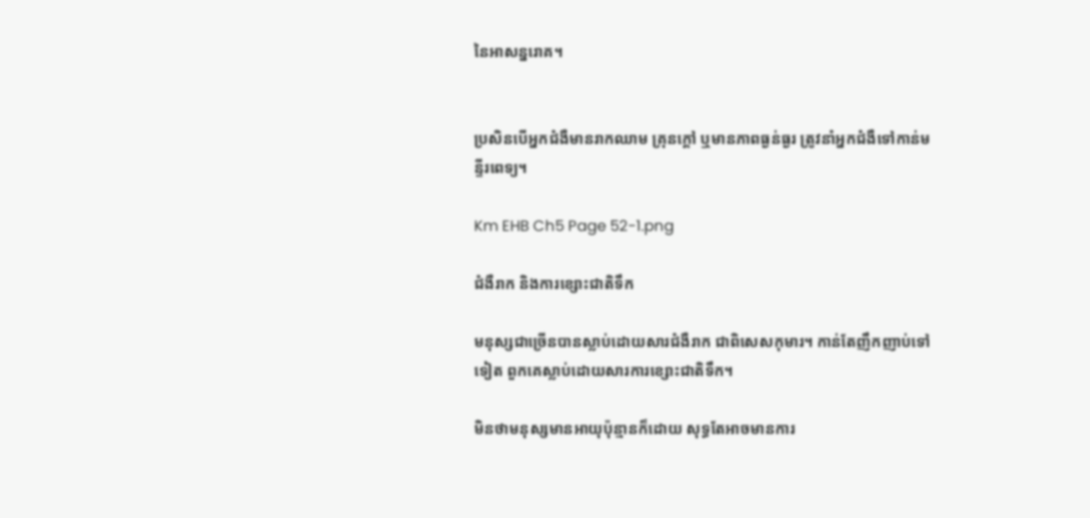នៃអាសន្នរោគ។


ប្រសិនបើអ្នកជំងឺមានរាកឈាម គ្រុនក្តៅ ឬមានភាពធ្ងន់ធ្ងរ ត្រូវនាំអ្នកជំងឺទៅកាន់មន្ទីរពេទ្យ។

Km EHB Ch5 Page 52-1.png

ជំងឺរាក និងការខ្សោះជាតិទឹក

មនុស្សជាច្រើនបានស្លាប់ដោយសារជំងឺរាក ជាពិសេសកុមារ។ កាន់តែញឹកញាប់ទៅទៀត ពួកគេស្លាប់ដោយសារការខ្សោះជាតិទឹក។

មិនថាមនុស្សមានអាយុប៉ុន្មានក៏ដោយ សុទ្ធតែអាចមានការ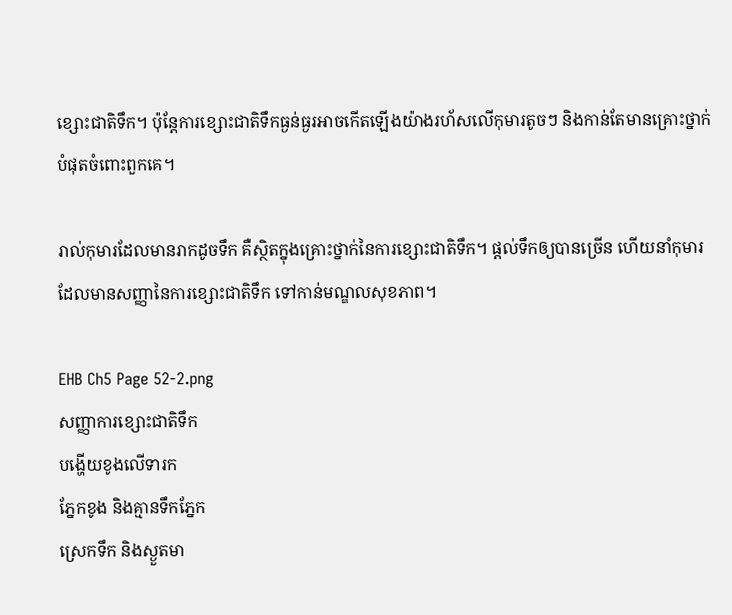ខ្សោះជាតិទឹក។ ប៉ុន្តែការខ្សោះជាតិទឹកធ្ងន់ធ្ងរអាចកើតឡើងយ៉ាងរហ័សលើកុមារតូចៗ និងកាន់តែមានគ្រោះថ្នាក់បំផុតចំពោះពួកគេ។

រាល់កុមារដែលមានរាកដូចទឹក គឺស្ថិតក្នុងគ្រោះថ្នាក់នៃការខ្សោះជាតិទឹក។ ផ្តល់ទឹកឲ្យបានច្រើន ហើយនាំកុមារដែលមានសញ្ញានៃការខ្សោះជាតិទឹក ទៅកាន់មណ្ឌលសុខភាព។

EHB Ch5 Page 52-2.png
សញ្ញាការខ្សោះជាតិទឹក
បង្ហើយខូងលើទារក
ភ្នែកខូង និងគ្មានទឹកភ្នែក
ស្រេកទឹក និងស្ងួតមា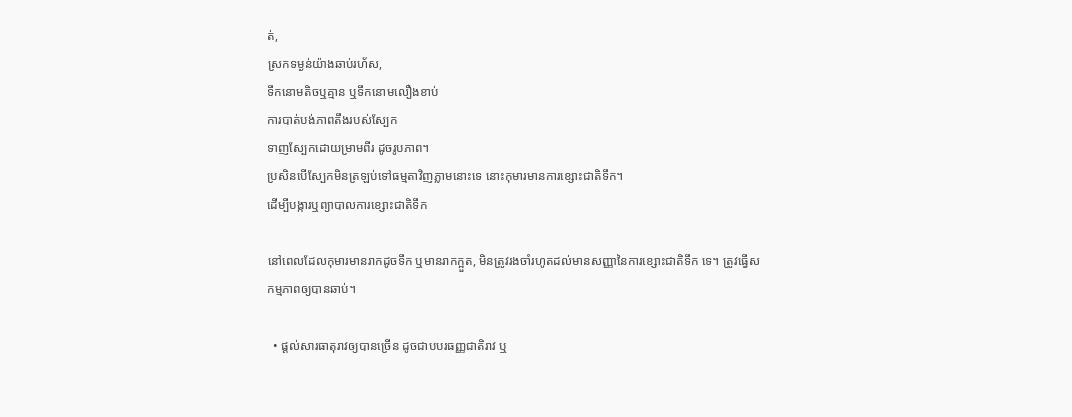ត់,
ស្រកទម្ងន់យ៉ាងឆាប់រហ័ស,
ទឹកនោមតិចឬគ្មាន ឬទឹកនោមលឿងខាប់
ការបាត់បង់ភាពតឹងរបស់ស្បែក
ទាញស្បែកដោយម្រាមពីរ ដូចរូបភាព។
ប្រសិនបើស្បែកមិនត្រឡប់ទៅធម្មតាវិញភ្លាមនោះទេ នោះកុមារមានការខ្សោះជាតិទឹក។
ដើម្បីបង្ការឬព្យាបាលការខ្សោះជាតិទឹក

នៅពេលដែលកុមារមានរាកដូចទឹក ឬមានរាកក្អួត, មិនត្រូវរងចាំរហូតដល់មានសញ្ញានៃការខ្សោះជាតិទឹក ទេ។ ត្រូវធ្វើសកម្មភាពឲ្យបានឆាប់។

  • ផ្តល់សារធាតុរាវឲ្យបានច្រើន ដូចជាបបរធញ្ញជាតិរាវ ឬ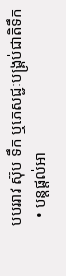បបររាវ ស៊ុប ទឹក ឬភេសជ្ជៈបង្គ្រប់ជាតិទឹក
  • បន្តផ្តល់អា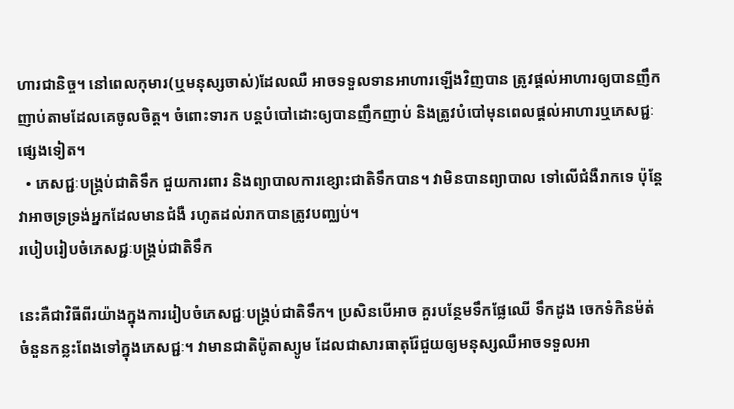ហារជានិច្ច។ នៅពេលកុមារ(ឬមនុស្សចាស់)ដែលឈឺ អាចទទួលទានអាហារឡើងវិញបាន ត្រូវផ្តល់អាហារឲ្យបានញឹកញាប់តាមដែលគេចូលចិត្ត។ ចំពោះទារក បន្តបំបៅដោះឲ្យបានញឹកញាប់ និងត្រូវបំបៅមុនពេលផ្តល់អាហារឬភេសជ្ជៈផ្សេងទៀត។
  • ភេសជ្ជៈបង្គ្រប់ជាតិទឹក ជួយការពារ និងព្យាបាលការខ្សោះជាតិទឹកបាន។ វាមិនបានព្យាបាល ទៅលើជំងឺរាកទេ ប៉ុន្តែវាអាចទ្រទ្រង់អ្នកដែលមានជំងឺ រហូតដល់រាកបានត្រូវបញ្ឈប់។
របៀបរៀបចំភេសជ្ជៈបង្គ្រប់ជាតិទឹក

នេះគឺជាវិធីពីរយ៉ាងក្នុងការរៀបចំភេសជ្ជៈបង្គ្រប់ជាតិទឹក។ ប្រសិនបើអាច គួរបន្ថែមទឹកផ្លែឈើ ទឹកដូង ចេកទំកិនម៉ត់ ចំនួនកន្លះពែងទៅក្នុងភេសជ្ជៈ។ វាមានជាតិប៉ូតាស្យូម ដែលជាសារធាតុរ៉ែជួយឲ្យមនុស្សឈឺអាចទទួលអា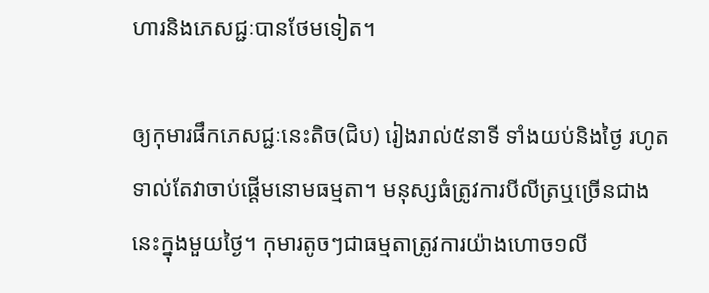ហារនិងភេសជ្ជៈបានថែមទៀត។

ឲ្យកុមារផឹកភេសជ្ជៈនេះតិច(ជិប) រៀងរាល់៥នាទី ទាំងយប់និងថ្ងៃ រហូតទាល់តែវាចាប់ផ្តើមនោមធម្មតា។ មនុស្សធំត្រូវការបីលីត្រឬច្រើនជាងនេះក្នុងមួយថ្ងៃ។ កុមារតូចៗជាធម្មតាត្រូវការយ៉ាងហោច១លី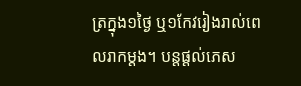ត្រក្នុង១ថ្ងៃ ឬ១កែវរៀងរាល់ពេលរាកម្តង។ បន្តផ្តល់ភេស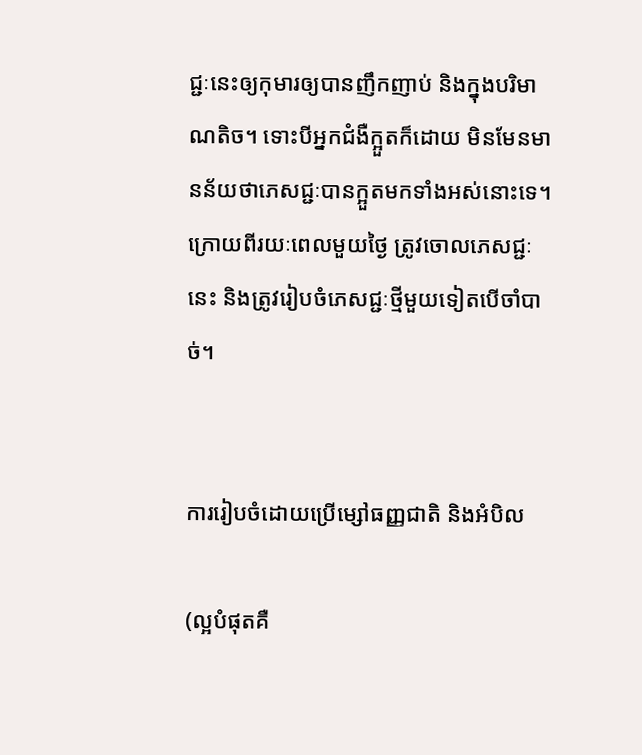ជ្ជៈនេះឲ្យកុមារឲ្យបានញឹកញាប់ និងក្នុងបរិមាណតិច។ ទោះបីអ្នកជំងឺក្អួតក៏ដោយ មិនមែនមានន័យថាភេសជ្ជៈបានក្អួតមកទាំងអស់នោះទេ។ ក្រោយពីរយៈពេលមួយថ្ងៃ ត្រូវចោលភេសជ្ជៈនេះ និងត្រូវរៀបចំភេសជ្ជៈថ្មីមួយទៀតបើចាំបាច់។


ការរៀបចំដោយប្រើម្សៅធញ្ញជាតិ និងអំបិល

(ល្អបំផុតគឺ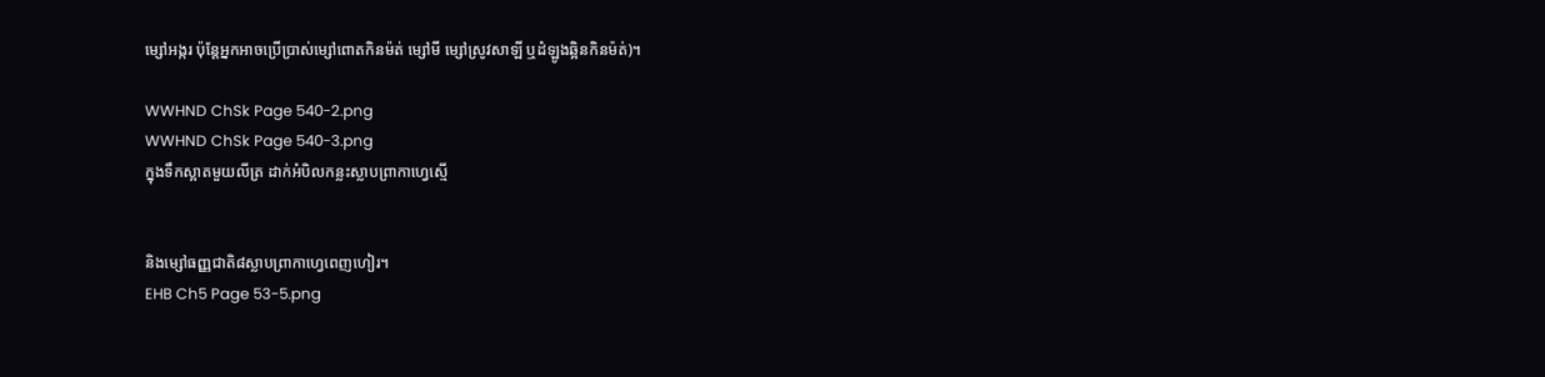ម្សៅអង្ករ ប៉ុន្តែអ្នកអាចប្រើប្រាស់ម្សៅពោតកិនម៉ត់ ម្សៅមី ម្សៅស្រូវសាឡី ឬដំឡូងឆ្អិនកិនម៉ត់)។

WWHND ChSk Page 540-2.png
WWHND ChSk Page 540-3.png
ក្នុងទឹកស្អាតមួយលីត្រ ដាក់អំបិលកន្លះស្លាបព្រាកាហ្វេស្មើ


និងម្សៅធញ្ញជាតិ៨ស្លាបព្រាកាហ្វេពេញហៀរ។
EHB Ch5 Page 53-5.png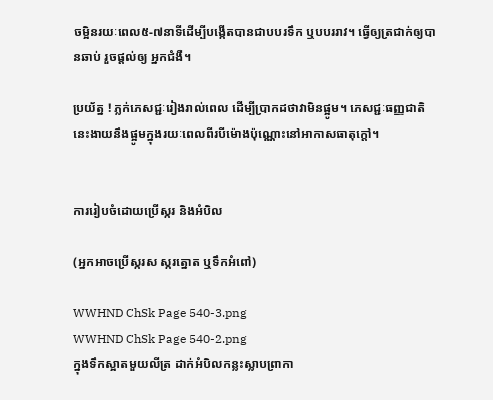ចម្អិនរយៈពេល៥-៧នាទីដើម្បីបង្កើតបានជាបបរទឹក ឬបបររាវ។ ធ្វើឲ្យត្រជាក់ឲ្យបានឆាប់ រួចផ្តល់ឲ្យ អ្នកជំងឺ។

ប្រយ័ត្ន ! ភ្លក់ភេសជ្ជៈរៀងរាល់ពេល ដើម្បីប្រាកដថាវាមិនផ្អូម។ ភេសជ្ជៈធញ្ញជាតិនេះងាយនឹងផ្អូមក្នុងរយៈពេលពីរបីម៉ោងប៉ុណ្ណោះនៅអាកាសធាតុក្តៅ។


ការរៀបចំដោយប្រើស្ករ និងអំបិល

(អ្នកអាចប្រើស្ករស ស្ករត្នោត ឬទឹកអំពៅ)

WWHND ChSk Page 540-3.png
WWHND ChSk Page 540-2.png
ក្នុងទឹកស្អាតមួយលីត្រ ដាក់អំបិលកន្លះស្លាបព្រាកា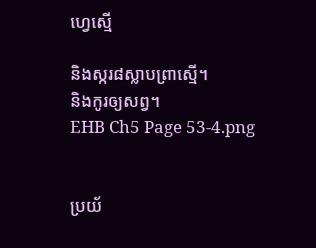ហ្វេស្មើ

និងស្ករ៨ស្លាបព្រាស្មើ។
និងកូរឲ្យសព្វ។
EHB Ch5 Page 53-4.png


ប្រយ័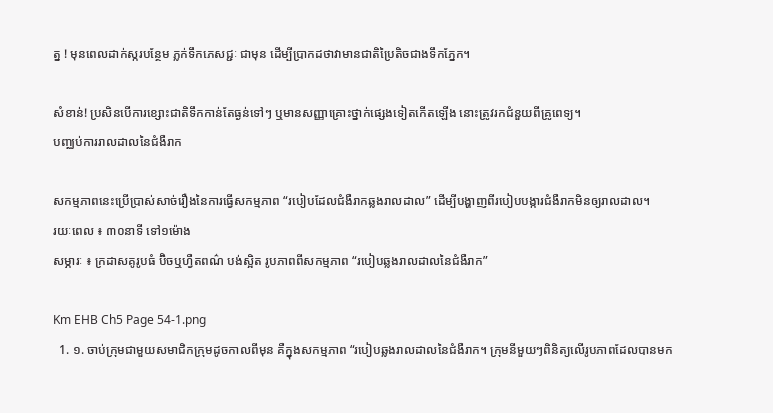ត្ន ! មុនពេលដាក់ស្ករបន្ថែម ភ្លក់ទឹកភេសជ្ជៈ ជាមុន ដើម្បីប្រាកដថាវាមានជាតិប្រៃតិចជាងទឹកភ្នែក។

សំខាន់! ប្រសិនបើការខ្សោះជាតិទឹកកាន់តែធ្ងន់ទៅៗ ឬមានសញ្ញាគ្រោះថ្នាក់ផ្សេងទៀតកើតឡើង នោះត្រូវរកជំនួយពីគ្រូពេទ្យ។
បញ្ឈប់ការរាលដាលនៃជំងឺរាក

សកម្មភាពនេះប្រើប្រាស់សាច់រឿងនៃការធ្វើសកម្មភាព “របៀបដែលជំងឺរាកឆ្លងរាលដាល” ដើម្បីបង្ហាញពីរបៀបបង្ការជំងឺរាកមិនឲ្យរាលដាល។
រយៈពេល ៖ ៣០នាទី ទៅ១ម៉ោង
សម្ភារៈ ៖ ក្រដាសគូរូបធំ ប៊ិចឬហ្វឺតពណ៌ បង់ស្អិត រូបភាពពីសកម្មភាព “របៀបឆ្លងរាលដាលនៃជំងឺរាក”

Km EHB Ch5 Page 54-1.png
  1. ១. ចាប់ក្រុមជាមួយសមាជិកក្រុមដូចកាលពីមុន គឺក្នុងសកម្មភាព “របៀបឆ្លងរាលដាលនៃជំងឺរាក។ ក្រុមនីមួយៗពិនិត្យលើរូបភាពដែលបានមក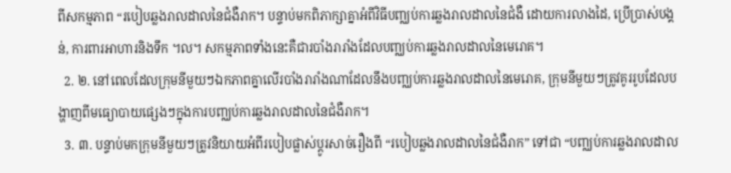ពីសកម្មភាព “របៀបឆ្លងរាលដាលនៃជំងឺរាក។ បន្ទាប់មកពិភាក្សាគ្នាអំពីវិធីបញ្ឈប់ការឆ្លងរាលដាលនៃជំងឺ ដោយការលាងដៃ, ប្រើប្រាស់បង្គន់, ការពារអាហារនិងទឹក ។ល។ សកម្មភាពទាំងនេះគឺជារបាំងរារាំងដែលបញ្ឈប់ការឆ្លងរាលដាលនៃមេរោគ។
  2. ២. នៅពេលដែលក្រុមនីមួយៗឯកភាពគ្នាលើរបាំងរារាំងណាដែលនឹងបញ្ឈប់ការឆ្លងរាលដាលនៃមេរោគ, ក្រុមនីមួយៗត្រូវគូររូបដែលបង្ហាញពីមធ្យោបាយផ្សេងៗក្នុងការបញ្ឈប់ការឆ្លងរាលដាលនៃជំងឺរាក។
  3. ៣. បន្ទាប់មកក្រុមនីមួយៗត្រូវនិយាយអំពីរបៀបផ្លាស់ប្តូរសាច់រឿងពី “របៀបឆ្លងរាលដាលនៃជំងឺរាក” ទៅជា “បញ្ឈប់ការឆ្លងរាលដាល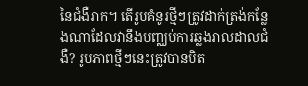នៃជំងឺរាក។ តើរូបគំនូរថ្មីៗត្រូវដាក់ត្រង់កន្លែងណាដែលវានឹងបញ្ឈប់ការឆ្លងរាលដាលជំងឺ? រូបភាពថ្មីៗនេះត្រូវបានបិត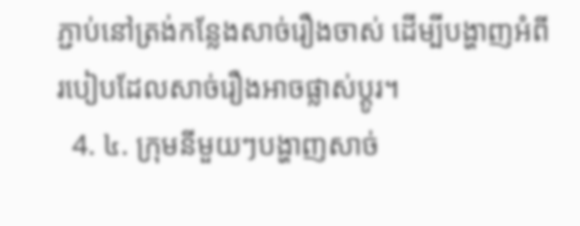ភ្ជាប់នៅត្រង់កន្លែងសាច់រឿងចាស់ ដើម្បីបង្ហាញអំពីរបៀបដែលសាច់រឿងអាចផ្លាស់ប្តូរ។
  4. ៤. ក្រុមនីមួយៗបង្ហាញសាច់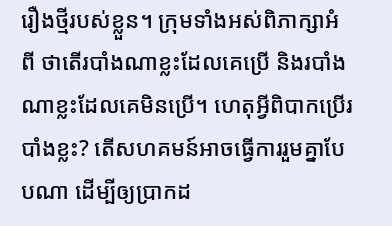រឿងថ្មីរបស់ខ្លួន។ ក្រុមទាំងអស់ពិភាក្សាអំពី ថាតើរបាំងណាខ្លះដែលគេប្រើ និងរបាំងណាខ្លះដែលគេមិនប្រើ។ ហេតុអ្វីពិបាកប្រើរបាំងខ្លះ? តើសហគមន៍អាចធ្វើការរួមគ្នាបែបណា ដើម្បីឲ្យប្រាកដ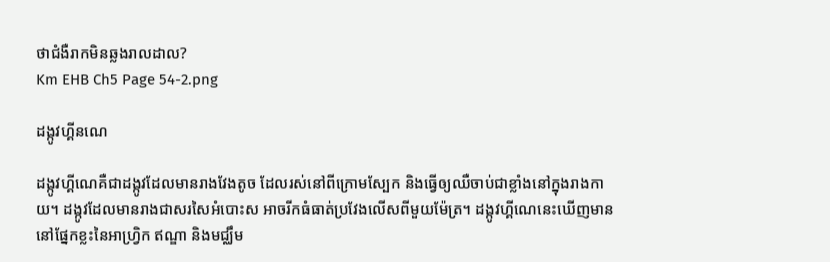ថាជំងឺរាកមិនឆ្លងរាលដាល?
Km EHB Ch5 Page 54-2.png

ដង្កូវហ្គីនណេ

ដង្កូវហ្គីណេគឺជាដង្កូវដែលមានរាងវែងតូច ដែលរស់នៅពីក្រោមស្បែក និងធ្វើឲ្យឈឺចាប់ជាខ្លាំងនៅក្នុងរាងកាយ។ ដង្កូវដែលមានរាងជាសរសៃអំបោះស អាចរីកធំធាត់ប្រវែងលើសពីមួយម៉ែត្រ។ ដង្កូវហ្គីណេនេះឃើញមាននៅផ្នែកខ្លះនៃអាហ្វ្រិក ឥណ្ឌា និងមជ្ឈឹម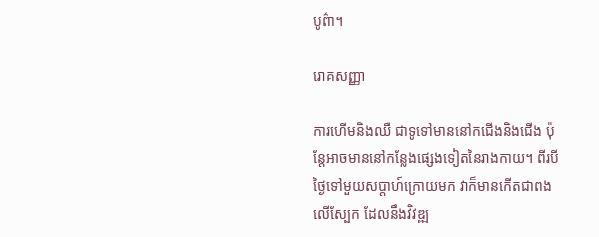បូព៌ា។

រោគសញ្ញា

ការហើមនិងឈឺ ជាទូទៅមាននៅកជើងនិងជើង ប៉ុន្តែអាចមាននៅកន្លែងផ្សេងទៀតនៃរាងកាយ។ ពីរបីថ្ងៃទៅមួយសប្តាហ៍ក្រោយមក វាក៏មានកើតជាពងលើស្បែក ដែលនឹងវិវឌ្ឍ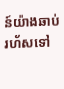ន៍យ៉ាងឆាប់រហ័សទៅ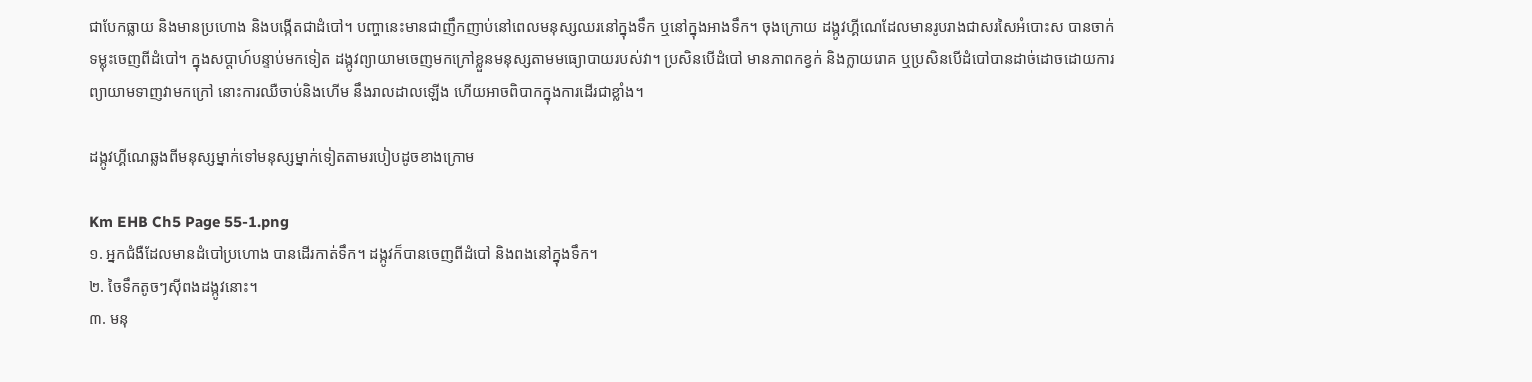ជាបែកធ្លាយ និងមានប្រហោង និងបង្កើតជាដំបៅ។ បញ្ហានេះមានជាញឹកញាប់នៅពេលមនុស្សឈរនៅក្នុងទឹក ឬនៅក្នុងអាងទឹក។ ចុងក្រោយ ដង្កូវហ្គីណេដែលមានរូបរាងជាសរសៃអំបោះស បានចាក់ទម្លុះចេញពីដំបៅ។ ក្នុងសប្តាហ៍បន្ទាប់មកទៀត ដង្កូវព្យាយាមចេញមកក្រៅខ្លួនមនុស្សតាមមធ្យោបាយរបស់វា។ ប្រសិនបើដំបៅ មានភាពកខ្វក់ និងក្លាយរោគ ឬប្រសិនបើដំបៅបានដាច់ដោចដោយការព្យាយាមទាញវាមកក្រៅ នោះការឈឺចាប់និងហើម នឹងរាលដាលឡើង ហើយអាចពិបាកក្នុងការដើរជាខ្លាំង។

ដង្កូវហ្គីណេឆ្លងពីមនុស្សម្នាក់ទៅមនុស្សម្នាក់ទៀតតាមរបៀបដូចខាងក្រោម

Km EHB Ch5 Page 55-1.png
១. អ្នកជំងឺដែលមានដំបៅប្រហោង បានដើរកាត់ទឹក។ ដង្កូវក៏បានចេញពីដំបៅ និងពងនៅក្នុងទឹក។
២. ចៃទឹកតូចៗស៊ីពងដង្កូវនោះ។
៣. មនុ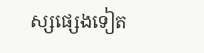ស្សផ្សេងទៀត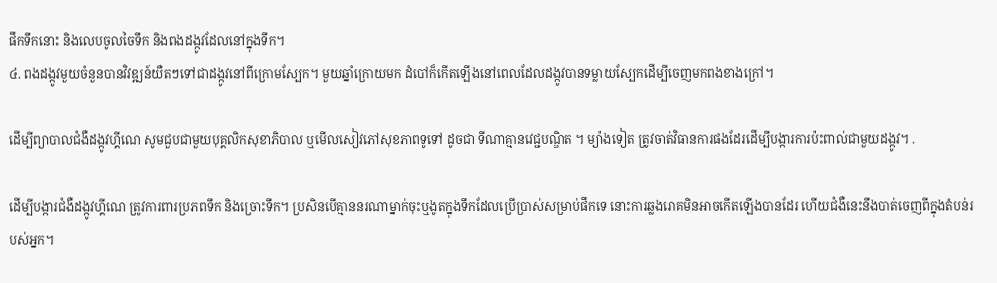ផឹកទឹកនោះ និងលេបចូលចៃទឹក និងពងដង្កូវដែលនៅក្នុងទឹក។
៤. ពងដង្កូវមួយចំនួនបានវិវឌ្ឍន៍យឺតៗទៅជាដង្កូវនៅពីក្រោមស្បែក។ មួយឆ្នាំក្រោយមក ដំបៅក៏កើតឡើងនៅពេលដែលដង្កូវបានទម្លាយស្បែកដើម្បីចេញមកពងខាងក្រៅ។

ដើម្បីព្យាបាលជំងឺដង្កូវហ្គីណេ សូមជួបជាមួយបុគ្គលិកសុខាភិបាល ឬមើលសៀវភៅសុខភាពទូទៅ ដូចជា ទីណាគ្មានវេជ្ជបណ្ឌិត ។ ម្យ៉ាងទៀត ត្រូវចាត់វិធានការផងដែរដើម្បីបង្ការការប៉ះពាល់ជាមួយដង្កូវ។ .

ដើម្បីបង្ការជំងឺដង្កូវហ្គីណេ ត្រូវការពារប្រភពទឹក និងច្រោះទឹក។ ប្រសិនបើគ្មាននរណាម្នាក់ចុះឬងូតក្នុងទឹកដែលប្រើប្រាស់សម្រាប់ផឹកទេ នោះការឆ្លងរោគមិនអាចកើតឡើងបានដែរ ហើយជំងឺនេះនឹងបាត់ចេញពីក្នុងតំបន់របស់អ្នក។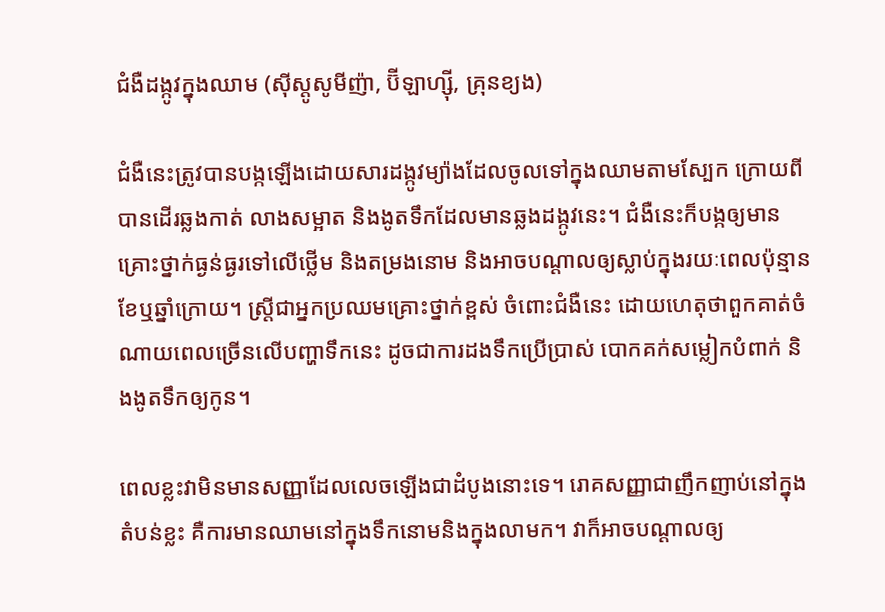ជំងឺដង្កូវក្នុងឈាម (ស៊ីស្តូសូមីញ៉ា, ប៊ីឡាហ្ស៊ី, គ្រុនខ្យង)

ជំងឺនេះត្រូវបានបង្កឡើងដោយសារដង្កូវម្យ៉ាងដែលចូលទៅក្នុងឈាមតាមស្បែក ក្រោយពីបានដើរឆ្លងកាត់ លាងសម្អាត និងងូតទឹកដែលមានឆ្លងដង្កូវនេះ។ ជំងឺនេះក៏បង្កឲ្យមានគ្រោះថ្នាក់ធ្ងន់ធ្ងរទៅលើថ្លើម និងតម្រងនោម និងអាចបណ្តាលឲ្យស្លាប់ក្នុងរយៈពេលប៉ុន្មានខែឬឆ្នាំក្រោយ។ ស្ត្រីជាអ្នកប្រឈមគ្រោះថ្នាក់ខ្ពស់ ចំពោះជំងឺនេះ ដោយហេតុថាពួកគាត់ចំណាយពេលច្រើនលើបញ្ហាទឹកនេះ ដូចជាការដងទឹកប្រើប្រាស់ បោកគក់សម្លៀកបំពាក់ និងងូតទឹកឲ្យកូន។

ពេលខ្លះវាមិនមានសញ្ញាដែលលេចឡើងជាដំបូងនោះទេ។ រោគសញ្ញាជាញឹកញាប់នៅក្នុងតំបន់ខ្លះ គឺការមានឈាមនៅក្នុងទឹកនោមនិងក្នុងលាមក។ វាក៏អាចបណ្តាលឲ្យ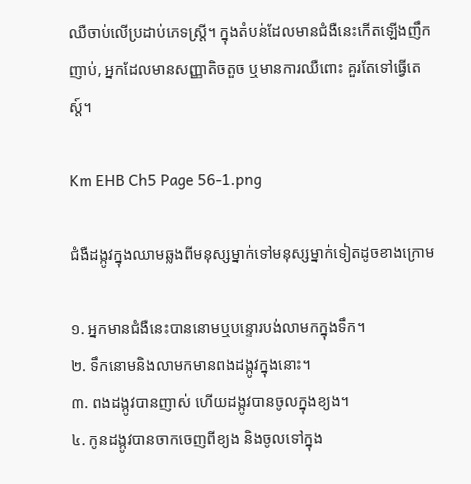ឈឺចាប់លើប្រដាប់ភេទស្ត្រី។ ក្នុងតំបន់ដែលមានជំងឺនេះកើតឡើងញឹកញាប់, អ្នកដែលមានសញ្ញាតិចតួច ឬមានការឈឺពោះ គួរតែទៅធ្វើតេស្ត៍។

Km EHB Ch5 Page 56-1.png

ជំងឺដង្កូវក្នុងឈាមឆ្លងពីមនុស្សម្នាក់ទៅមនុស្សម្នាក់ទៀតដូចខាងក្រោម

១. អ្នកមានជំងឺនេះបាននោមឬបន្ទោរបង់លាមកក្នុងទឹក។
២. ទឹកនោមនិងលាមកមានពងដង្កូវក្នុងនោះ។
៣. ពងដង្កូវបានញាស់ ហើយដង្កូវបានចូលក្នុងខ្យង។
៤. កូនដង្កូវបានចាកចេញពីខ្យង និងចូលទៅក្នុង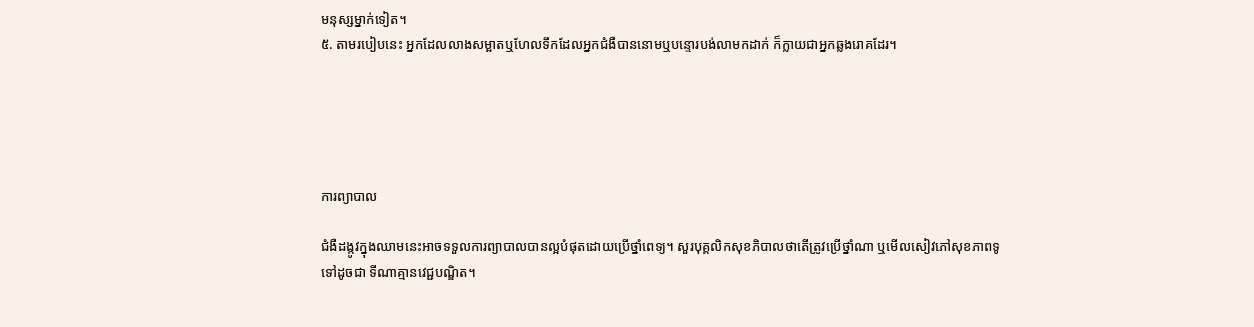មនុស្សម្នាក់ទៀត។
៥. តាមរបៀបនេះ អ្នកដែលលាងសម្អាតឬហែលទឹកដែលអ្នកជំងឺបាននោមឬបន្ទោរបង់លាមកដាក់ ក៏ក្លាយជាអ្នកឆ្លងរោគដែរ។





ការព្យាបាល

ជំងឺដង្កូវក្នុងឈាមនេះអាចទទួលការព្យាបាលបានល្អបំផុតដោយប្រើថ្នាំពេទ្យ។ សួរបុគ្គលិកសុខភិបាលថាតើត្រូវប្រើថ្នាំណា ឬមើលសៀវភៅសុខភាពទូទៅដូចជា ទីណាគ្មានវេជ្ជបណ្ឌិត។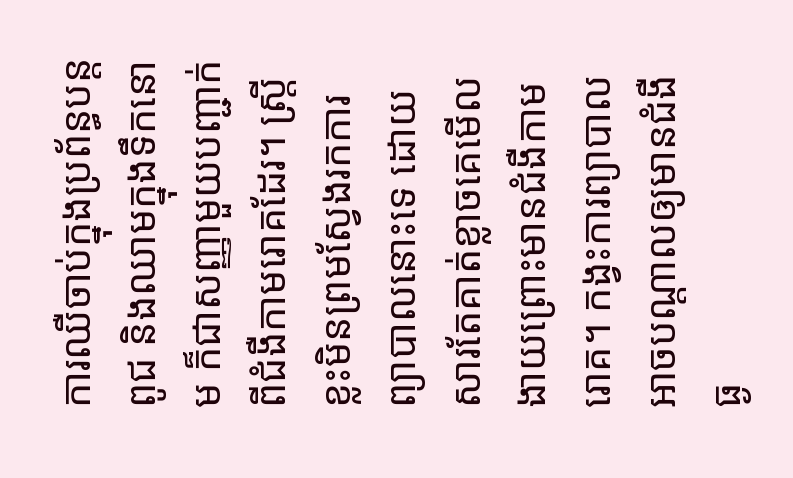ការឈឺចាប់ក្នុងប្រព័ន្ធបន្តពូជ និងឈាមក្នុងទឹកនោម ក៏ជាសញ្ញាមួយបញ្ជាក់ពីជំងឺកាមរោគដែរ។ ស្ត្រីខ្លះមិនព្រមស្វែងរកការព្យាបាលនោះទេ ដោយសារតែគាត់ខ្លាចគេមើលងាយព្រោះមានជំងឺកាមរោគ។ កង្វះការព្យាបាលអាចបណ្តាលឲ្យមានជំងឺធ្ង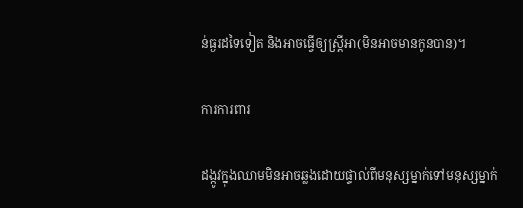ន់ធ្ងរដទៃទៀត និងអាចធ្វើឲ្យស្ត្រីអា(មិនអាចមានកូនបាន)។

ការការពារ

ដង្កូវក្នុងឈាមមិនអាចឆ្លងដោយផ្ទាល់ពីមនុស្សម្នាក់ទៅមនុស្សម្នាក់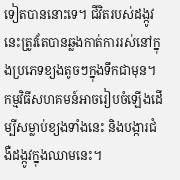ទៀតបាននោះទេ។ ជីវិតរបស់ដង្កូវនេះត្រូវតែបានឆ្លងកាត់ការរស់នៅក្នុងប្រភេទខ្យងតូចៗក្នុងទឹកជាមុន។ កម្មវិធីសហគមន៍អាចរៀបចំឡើងដើម្បីសម្លាប់ខ្យងទាំងនេះ និងបង្ការជំងឺដង្កូវក្នុងឈាមនេះ។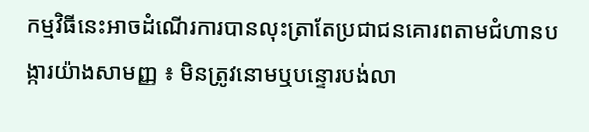កម្មវិធីនេះអាចដំណើរការបានលុះត្រាតែប្រជាជនគោរពតាមជំហានបង្ការយ៉ាងសាមញ្ញ ៖ មិនត្រូវនោមឬបន្ទោរបង់លា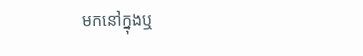មកនៅក្នុងឬ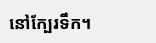នៅក្បែរទឹក។